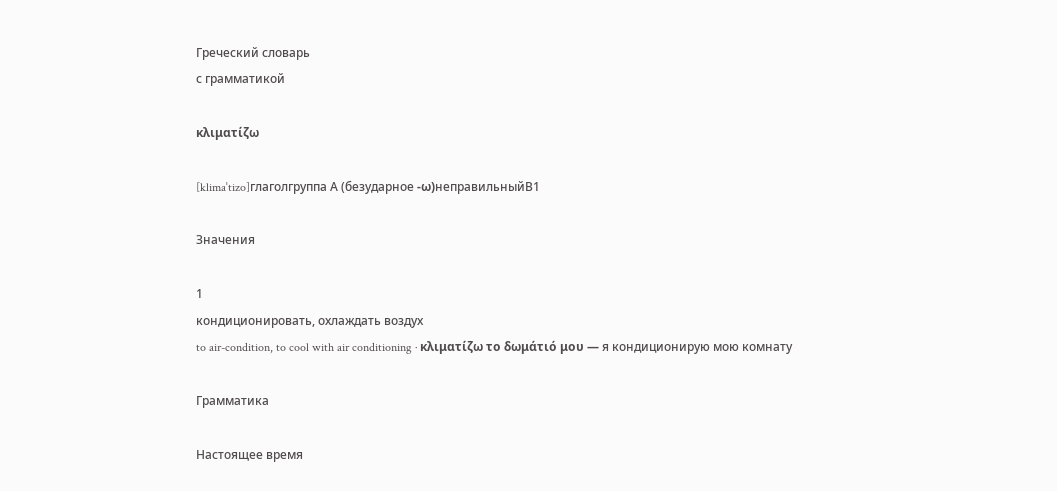Греческий словарь
с грамматикой

κλιματίζω

[klimaˈtizo]глаголгруппа А (безударное -ω)неправильныйB1

Значения

1
кондиционировать, охлаждать воздух
to air-condition, to cool with air conditioning · κλιματίζω το δωμάτιό μου — я кондиционирую мою комнату

Грамматика

Настоящее время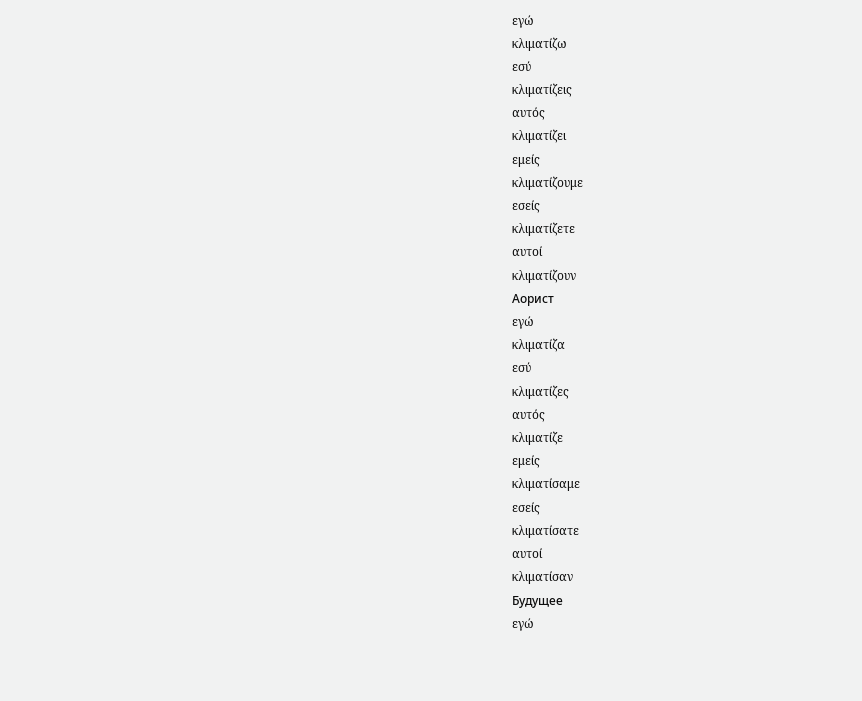εγώ
κλιματίζω
εσύ
κλιματίζεις
αυτός
κλιματίζει
εμείς
κλιματίζουμε
εσείς
κλιματίζετε
αυτοί
κλιματίζουν
Аорист
εγώ
κλιματίζα
εσύ
κλιματίζες
αυτός
κλιματίζε
εμείς
κλιματίσαμε
εσείς
κλιματίσατε
αυτοί
κλιματίσαν
Будущее
εγώ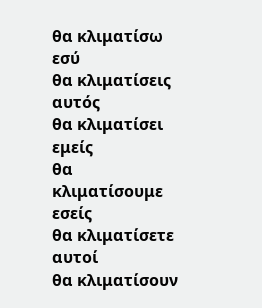θα κλιματίσω
εσύ
θα κλιματίσεις
αυτός
θα κλιματίσει
εμείς
θα κλιματίσουμε
εσείς
θα κλιματίσετε
αυτοί
θα κλιματίσουν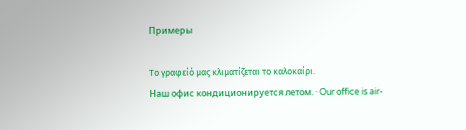Примеры

Το γραφείό μας κλιματίζεται το καλοκαίρι.
Наш офис кондиционируется летом. · Our office is air-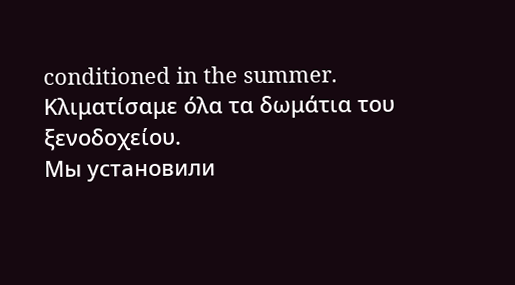conditioned in the summer.
Κλιματίσαμε όλα τα δωμάτια του ξενοδοχείου.
Мы установили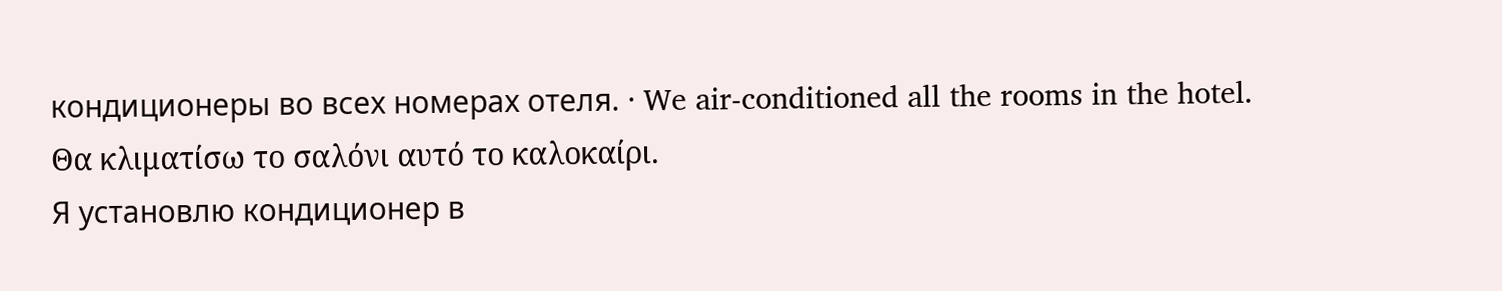кондиционеры во всех номерах отеля. · We air-conditioned all the rooms in the hotel.
Θα κλιματίσω το σαλόνι αυτό το καλοκαίρι.
Я установлю кондиционер в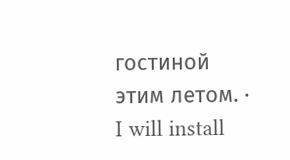гостиной этим летом. · I will install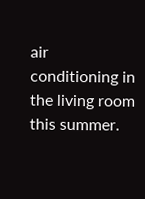air conditioning in the living room this summer.